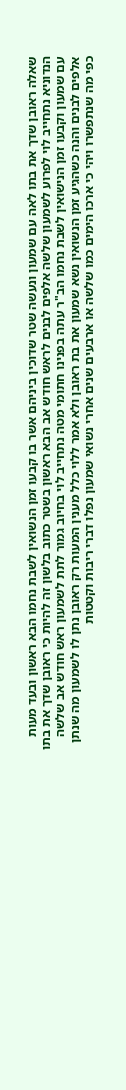שאלה ראובן שדך את בתו לאה עם שמעון ונעשה שטר שדוכין ביניהם אשר בו קבעו זמן הנשואין לשבת נחמו הבא ראשון ובעד מעות הנדוניא נתחייב לוי לפרוע לשמעון שלשה אלפים לבנים לראש חודש אב הבא ראשון בשטר כתוב בלשון זה להיות כי ראובן שדך את בתו עם שמעון וקבעו זמן הנישואין לשבת נחמו הב"ר עתה בפנינו חתומי מטה נתחייב לוי בחיוב גמור לתת לשמעון ראש חודש אב שלשה אלפים לבנים והנה כשהגיע זמן הנשואין נשא שמעון את בת ראובן ולא אמר ללוי כלל מענין המעות רק ראובן נתן לו לשמעון מה שנתן כפי מה שנתפשרו ויהי כי ארכו הימים כמו שלשה או ארבעים שנים אחרי נשואי שמעון נפלו דברי ריבות וקטטות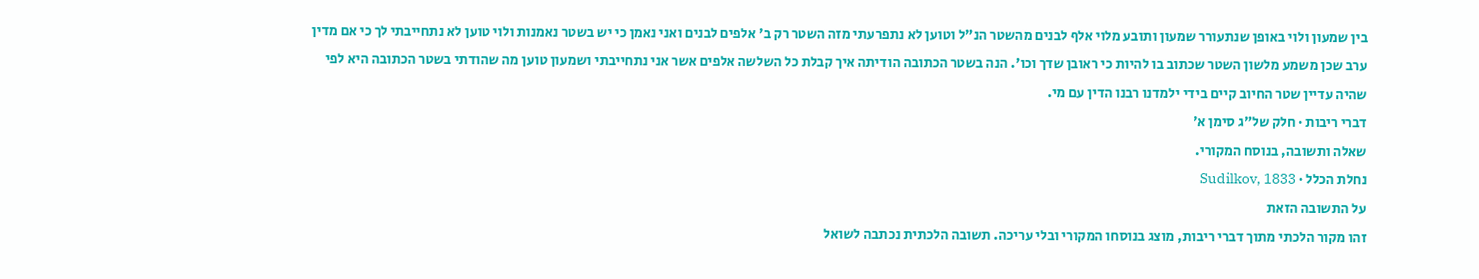בין שמעון ולוי באופן שנתעורר שמעון ותובע מלוי אלף לבנים מהשטר הנ"ל וטוען לא נתפרעתי מזה השטר רק ב' אלפים לבנים ואני נאמן כי יש בשטר נאמנות ולוי טוען לא נתחייבתי לך כי אם מדין ערב שכן משמע מלשון השטר שכתוב בו להיות כי ראובן שדך וכו'. הנה בשטר הכתובה הודיתה איך קבלת כל השלשה אלפים אשר אני נתחייבתי ושמעון טוען מה שהודתי בשטר הכתובה היא לפי שהיה עדיין שטר החיוב קיים בידי ילמדנו רבנו הדין עם מי.
דברי ריבות · חלק של״ג סימן א׳
שאלה ותשובה, בנוסח המקורי.
נחלת הכלל · Sudilkov, 1833
על התשובה הזאת
זהו מקור הלכתי מתוך דברי ריבות, מוצג בנוסחו המקורי ובלי עריכה. תשובה הלכתית נכתבה לשואל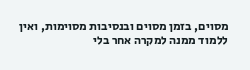מסוים, בזמן מסוים ובנסיבות מסוימות, ואין ללמוד ממנה למקרה אחר בלי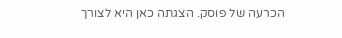הכרעה של פוסק. הצגתה כאן היא לצורך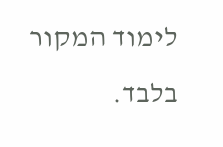לימוד המקור בלבד.